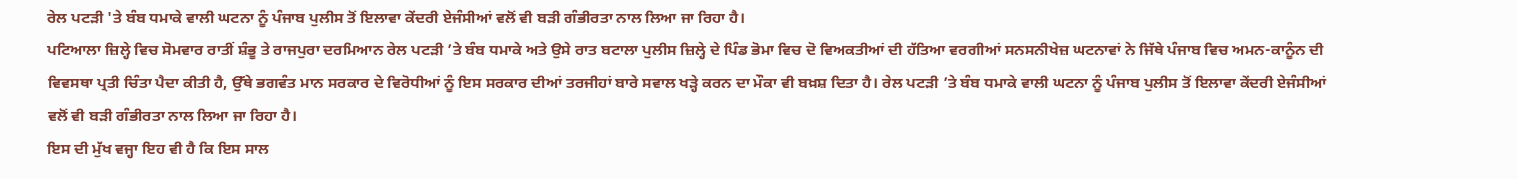ਰੇਲ ਪਟੜੀ 'ਤੇ ਬੰਬ ਧਮਾਕੇ ਵਾਲੀ ਘਟਨਾ ਨੂੰ ਪੰਜਾਬ ਪੁਲੀਸ ਤੋਂ ਇਲਾਵਾ ਕੇਂਦਰੀ ਏਜੰਸੀਆਂ ਵਲੋਂ ਵੀ ਬੜੀ ਗੰਭੀਰਤਾ ਨਾਲ ਲਿਆ ਜਾ ਰਿਹਾ ਹੈ।
ਪਟਿਆਲਾ ਜ਼ਿਲ੍ਹੇ ਵਿਚ ਸੋਮਵਾਰ ਰਾਤੀਂ ਸ਼ੰਭੂ ਤੇ ਰਾਜਪੁਰਾ ਦਰਮਿਆਨ ਰੇਲ ਪਟੜੀ ’ਤੇ ਬੰਬ ਧਮਾਕੇ ਅਤੇ ਉਸੇ ਰਾਤ ਬਟਾਲਾ ਪੁਲੀਸ ਜ਼ਿਲ੍ਹੇ ਦੇ ਪਿੰਡ ਭੋਮਾ ਵਿਚ ਦੋ ਵਿਅਕਤੀਆਂ ਦੀ ਹੱਤਿਆ ਵਰਗੀਆਂ ਸਨਸਨੀਖੇਜ਼ ਘਟਨਾਵਾਂ ਨੇ ਜਿੱਥੇ ਪੰਜਾਬ ਵਿਚ ਅਮਨ-ਕਾਨੂੰਨ ਦੀ ਵਿਵਸਥਾ ਪ੍ਰਤੀ ਚਿੰਤਾ ਪੈਦਾ ਕੀਤੀ ਹੈ, ਉੱਥੇ ਭਗਵੰਤ ਮਾਨ ਸਰਕਾਰ ਦੇ ਵਿਰੋਧੀਆਂ ਨੂੰ ਇਸ ਸਰਕਾਰ ਦੀਆਂ ਤਰਜੀਹਾਂ ਬਾਰੇ ਸਵਾਲ ਖੜ੍ਹੇ ਕਰਨ ਦਾ ਮੌਕਾ ਵੀ ਬਖ਼ਸ਼ ਦਿਤਾ ਹੈ। ਰੇਲ ਪਟੜੀ ’ਤੇ ਬੰਬ ਧਮਾਕੇ ਵਾਲੀ ਘਟਨਾ ਨੂੰ ਪੰਜਾਬ ਪੁਲੀਸ ਤੋਂ ਇਲਾਵਾ ਕੇਂਦਰੀ ਏਜੰਸੀਆਂ ਵਲੋਂ ਵੀ ਬੜੀ ਗੰਭੀਰਤਾ ਨਾਲ ਲਿਆ ਜਾ ਰਿਹਾ ਹੈ।
ਇਸ ਦੀ ਮੁੱਖ ਵਜ੍ਹਾ ਇਹ ਵੀ ਹੈ ਕਿ ਇਸ ਸਾਲ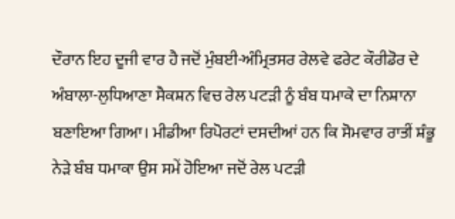ਦੌਰਾਨ ਇਹ ਦੂਜੀ ਵਾਰ ਹੈ ਜਦੋਂ ਮੁੰਬਈ-ਅੰਮ੍ਰਿਤਸਰ ਰੇਲਵੇ ਫਰੇਟ ਕੌਰੀਡੋਰ ਦੇ ਅੰਬਾਲਾ-ਲੁਧਿਆਣਾ ਸੈਕਸ਼ਨ ਵਿਚ ਰੇਲ ਪਟੜੀ ਨੂੰ ਬੰਬ ਧਮਾਕੇ ਦਾ ਨਿਸ਼ਾਨਾ ਬਣਾਇਆ ਗਿਆ। ਮੀਡੀਆ ਰਿਪੋਰਟਾਂ ਦਸਦੀਆਂ ਹਨ ਕਿ ਸੋਮਵਾਰ ਰਾਤੀਂ ਸ਼ੰਭੂ ਨੇੜੇ ਬੰਬ ਧਮਾਕਾ ਉਸ ਸਮੇਂ ਹੋਇਆ ਜਦੋਂ ਰੇਲ ਪਟੜੀ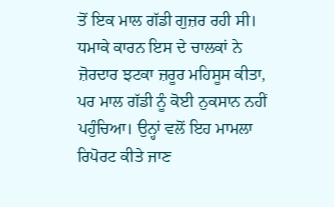ਤੋਂ ਇਕ ਮਾਲ ਗੱਡੀ ਗੁਜ਼ਰ ਰਹੀ ਸੀ।
ਧਮਾਕੇ ਕਾਰਨ ਇਸ ਦੇ ਚਾਲਕਾਂ ਨੇ ਜ਼ੋਰਦਾਰ ਝਟਕਾ ਜ਼ਰੂਰ ਮਹਿਸੂਸ ਕੀਤਾ, ਪਰ ਮਾਲ ਗੱਡੀ ਨੂੰ ਕੋਈ ਨੁਕਸਾਨ ਨਹੀਂ ਪਹੁੰਚਿਆ। ਉਨ੍ਹਾਂ ਵਲੋਂ ਇਹ ਮਾਮਲਾ ਰਿਪੋਰਟ ਕੀਤੇ ਜਾਣ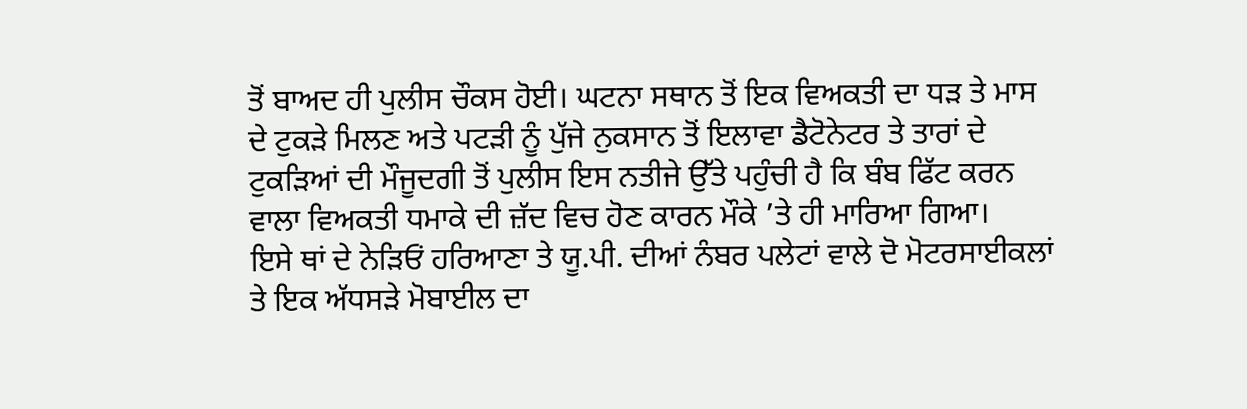ਤੋਂ ਬਾਅਦ ਹੀ ਪੁਲੀਸ ਚੌਕਸ ਹੋਈ। ਘਟਨਾ ਸਥਾਨ ਤੋਂ ਇਕ ਵਿਅਕਤੀ ਦਾ ਧੜ ਤੇ ਮਾਸ ਦੇ ਟੁਕੜੇ ਮਿਲਣ ਅਤੇ ਪਟੜੀ ਨੂੰ ਪੁੱਜੇ ਨੁਕਸਾਨ ਤੋਂ ਇਲਾਵਾ ਡੈਟੋਨੇਟਰ ਤੇ ਤਾਰਾਂ ਦੇ ਟੁਕੜਿਆਂ ਦੀ ਮੌਜੂਦਗੀ ਤੋਂ ਪੁਲੀਸ ਇਸ ਨਤੀਜੇ ਉੱਤੇ ਪਹੁੰਚੀ ਹੈ ਕਿ ਬੰਬ ਫਿੱਟ ਕਰਨ ਵਾਲਾ ਵਿਅਕਤੀ ਧਮਾਕੇ ਦੀ ਜ਼ੱਦ ਵਿਚ ਹੋਣ ਕਾਰਨ ਮੌਕੇ ’ਤੇ ਹੀ ਮਾਰਿਆ ਗਿਆ।
ਇਸੇ ਥਾਂ ਦੇ ਨੇੜਿਓਂ ਹਰਿਆਣਾ ਤੇ ਯੂ.ਪੀ. ਦੀਆਂ ਨੰਬਰ ਪਲੇਟਾਂ ਵਾਲੇ ਦੋ ਮੋਟਰਸਾਈਕਲਾਂ ਤੇ ਇਕ ਅੱਧਸੜੇ ਮੋਬਾਈਲ ਦਾ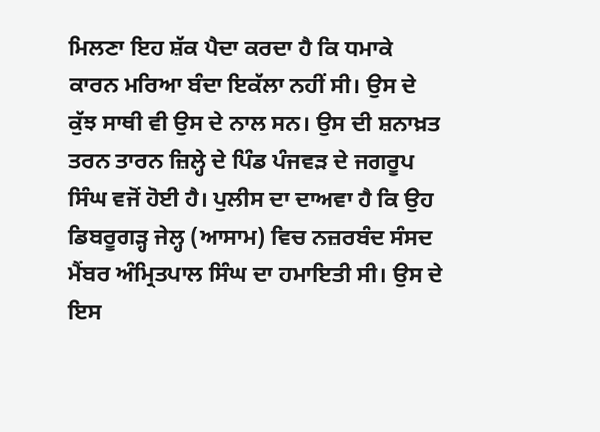ਮਿਲਣਾ ਇਹ ਸ਼ੱਕ ਪੈਦਾ ਕਰਦਾ ਹੈ ਕਿ ਧਮਾਕੇ ਕਾਰਨ ਮਰਿਆ ਬੰਦਾ ਇਕੱਲਾ ਨਹੀਂ ਸੀ। ਉਸ ਦੇ ਕੁੱਝ ਸਾਥੀ ਵੀ ਉਸ ਦੇ ਨਾਲ ਸਨ। ਉਸ ਦੀ ਸ਼ਨਾਖ਼ਤ ਤਰਨ ਤਾਰਨ ਜ਼ਿਲ੍ਹੇ ਦੇ ਪਿੰਡ ਪੰਜਵੜ ਦੇ ਜਗਰੂਪ ਸਿੰਘ ਵਜੋਂ ਹੋਈ ਹੈ। ਪੁਲੀਸ ਦਾ ਦਾਅਵਾ ਹੈ ਕਿ ਉਹ ਡਿਬਰੂਗੜ੍ਹ ਜੇਲ੍ਹ (ਆਸਾਮ) ਵਿਚ ਨਜ਼ਰਬੰਦ ਸੰਸਦ ਮੈਂਬਰ ਅੰਮ੍ਰਿਤਪਾਲ ਸਿੰਘ ਦਾ ਹਮਾਇਤੀ ਸੀ। ਉਸ ਦੇ ਇਸ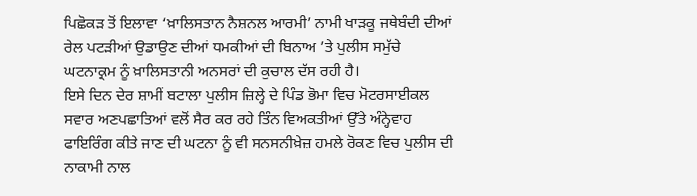ਪਿਛੋਕੜ ਤੋਂ ਇਲਾਵਾ ‘ਖ਼ਾਲਿਸਤਾਨ ਨੈਸ਼ਨਲ ਆਰਮੀ’ ਨਾਮੀ ਖਾੜਕੂ ਜਥੇਬੰਦੀ ਦੀਆਂ ਰੇਲ ਪਟੜੀਆਂ ਉਡਾਉਣ ਦੀਆਂ ਧਮਕੀਆਂ ਦੀ ਬਿਨਾਅ ’ਤੇ ਪੁਲੀਸ ਸਮੁੱਚੇ ਘਟਨਾਕ੍ਰਮ ਨੂੰ ਖ਼ਾਲਿਸਤਾਨੀ ਅਨਸਰਾਂ ਦੀ ਕੁਚਾਲ ਦੱਸ ਰਹੀ ਹੈ।
ਇਸੇ ਦਿਨ ਦੇਰ ਸ਼ਾਮੀਂ ਬਟਾਲਾ ਪੁਲੀਸ ਜ਼ਿਲ੍ਹੇ ਦੇ ਪਿੰਡ ਭੋਮਾ ਵਿਚ ਮੋਟਰਸਾਈਕਲ ਸਵਾਰ ਅਣਪਛਾਤਿਆਂ ਵਲੋਂ ਸੈਰ ਕਰ ਰਹੇ ਤਿੰਨ ਵਿਅਕਤੀਆਂ ਉੱਤੇ ਅੰਨ੍ਹੇਵਾਹ ਫਾਇਰਿੰਗ ਕੀਤੇ ਜਾਣ ਦੀ ਘਟਨਾ ਨੂੰ ਵੀ ਸਨਸਨੀਖ਼ੇਜ਼ ਹਮਲੇ ਰੋਕਣ ਵਿਚ ਪੁਲੀਸ ਦੀ ਨਾਕਾਮੀ ਨਾਲ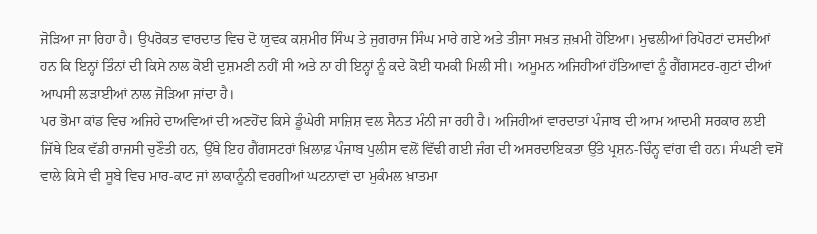ਜੋੜਿਆ ਜਾ ਰਿਹਾ ਹੈ। ਉਪਰੋਕਤ ਵਾਰਦਾਤ ਵਿਚ ਦੋ ਯੁਵਕ ਕਸ਼ਮੀਰ ਸਿੰਘ ਤੇ ਜੁਗਰਾਜ ਸਿੰਘ ਮਾਰੇ ਗਏ ਅਤੇ ਤੀਜਾ ਸਖ਼ਤ ਜ਼ਖ਼ਮੀ ਹੋਇਆ। ਮੁਢਲੀਆਂ ਰਿਪੋਰਟਾਂ ਦਸਦੀਆਂ ਹਨ ਕਿ ਇਨ੍ਹਾਂ ਤਿੰਨਾਂ ਦੀ ਕਿਸੇ ਨਾਲ ਕੋਈ ਦੁਸ਼ਮਣੀ ਨਹੀਂ ਸੀ ਅਤੇ ਨਾ ਹੀ ਇਨ੍ਹਾਂ ਨੂੰ ਕਦੇ ਕੋਈ ਧਮਕੀ ਮਿਲੀ ਸੀ। ਅਮੂਮਨ ਅਜਿਹੀਆਂ ਹੱਤਿਆਵਾਂ ਨੂੰ ਗੈਂਗਸਟਰ-ਗੁਟਾਂ ਦੀਆਂ ਆਪਸੀ ਲੜਾਈਆਂ ਨਾਲ ਜੋੜਿਆ ਜਾਂਦਾ ਹੈ।
ਪਰ ਭੋਮਾ ਕਾਂਡ ਵਿਚ ਅਜਿਹੇ ਦਾਅਵਿਆਂ ਦੀ ਅਣਹੋਂਦ ਕਿਸੇ ਡੂੰਘੇਰੀ ਸਾਜ਼ਿਸ਼ ਵਲ ਸੈਨਤ ਮੰਨੀ ਜਾ ਰਹੀ ਹੈ। ਅਜਿਹੀਆਂ ਵਾਰਦਾਤਾਂ ਪੰਜਾਬ ਦੀ ਆਮ ਆਦਮੀ ਸਰਕਾਰ ਲਈ ਜਿੱਥੇ ਇਕ ਵੱਡੀ ਰਾਜਸੀ ਚੁਣੌਤੀ ਹਨ, ਉੱਥੇ ਇਹ ਗੈਂਗਸਟਰਾਂ ਖ਼ਿਲਾਫ਼ ਪੰਜਾਬ ਪੁਲੀਸ ਵਲੋਂ ਵਿੱਢੀ ਗਈ ਜੰਗ ਦੀ ਅਸਰਦਾਇਕਤਾ ਉੱਤੇ ਪ੍ਰਸ਼ਨ-ਚਿੰਨ੍ਹ ਵਾਂਗ ਵੀ ਹਨ। ਸੰਘਣੀ ਵਸੋਂ ਵਾਲੇ ਕਿਸੇ ਵੀ ਸੂਬੇ ਵਿਚ ਮਾਰ-ਕਾਟ ਜਾਂ ਲਾਕਾਨੂੰਨੀ ਵਰਗੀਆਂ ਘਟਨਾਵਾਂ ਦਾ ਮੁਕੰਮਲ ਖ਼ਾਤਮਾ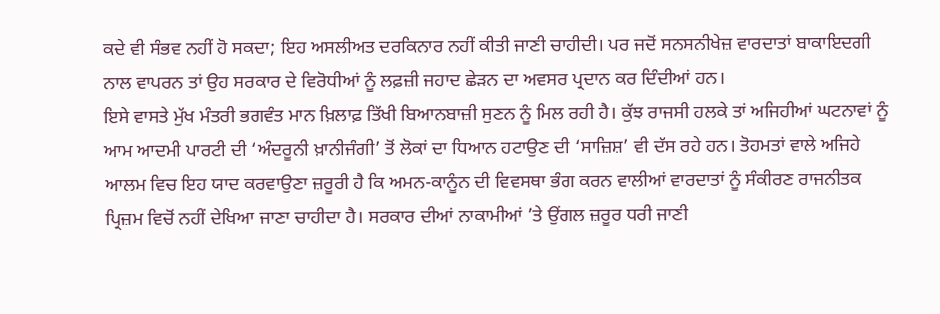ਕਦੇ ਵੀ ਸੰਭਵ ਨਹੀਂ ਹੋ ਸਕਦਾ; ਇਹ ਅਸਲੀਅਤ ਦਰਕਿਨਾਰ ਨਹੀਂ ਕੀਤੀ ਜਾਣੀ ਚਾਹੀਦੀ। ਪਰ ਜਦੋਂ ਸਨਸਨੀਖੇਜ਼ ਵਾਰਦਾਤਾਂ ਬਾਕਾਇਦਗੀ ਨਾਲ ਵਾਪਰਨ ਤਾਂ ਉਹ ਸਰਕਾਰ ਦੇ ਵਿਰੋਧੀਆਂ ਨੂੰ ਲਫ਼ਜ਼ੀ ਜਹਾਦ ਛੇੜਨ ਦਾ ਅਵਸਰ ਪ੍ਰਦਾਨ ਕਰ ਦਿੰਦੀਆਂ ਹਨ।
ਇਸੇ ਵਾਸਤੇ ਮੁੱਖ ਮੰਤਰੀ ਭਗਵੰਤ ਮਾਨ ਖ਼ਿਲਾਫ਼ ਤਿੱਖੀ ਬਿਆਨਬਾਜ਼ੀ ਸੁਣਨ ਨੂੰ ਮਿਲ ਰਹੀ ਹੈ। ਕੁੱਝ ਰਾਜਸੀ ਹਲਕੇ ਤਾਂ ਅਜਿਹੀਆਂ ਘਟਨਾਵਾਂ ਨੂੰ ਆਮ ਆਦਮੀ ਪਾਰਟੀ ਦੀ ‘ਅੰਦਰੂਨੀ ਖ਼ਾਨੀਜੰਗੀ’ ਤੋਂ ਲੋਕਾਂ ਦਾ ਧਿਆਨ ਹਟਾਉਣ ਦੀ ‘ਸਾਜ਼ਿਸ਼’ ਵੀ ਦੱਸ ਰਹੇ ਹਨ। ਤੋਹਮਤਾਂ ਵਾਲੇ ਅਜਿਹੇ ਆਲਮ ਵਿਚ ਇਹ ਯਾਦ ਕਰਵਾਉਣਾ ਜ਼ਰੂਰੀ ਹੈ ਕਿ ਅਮਨ-ਕਾਨੂੰਨ ਦੀ ਵਿਵਸਥਾ ਭੰਗ ਕਰਨ ਵਾਲੀਆਂ ਵਾਰਦਾਤਾਂ ਨੂੰ ਸੰਕੀਰਣ ਰਾਜਨੀਤਕ ਪ੍ਰਿਜ਼ਮ ਵਿਚੋਂ ਨਹੀਂ ਦੇਖਿਆ ਜਾਣਾ ਚਾਹੀਦਾ ਹੈ। ਸਰਕਾਰ ਦੀਆਂ ਨਾਕਾਮੀਆਂ ’ਤੇ ਉਂਗਲ ਜ਼ਰੂਰ ਧਰੀ ਜਾਣੀ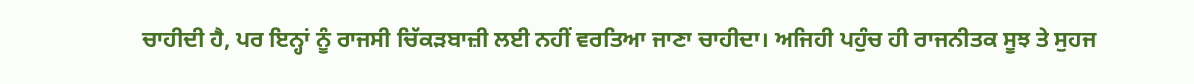ਚਾਹੀਦੀ ਹੈ, ਪਰ ਇਨ੍ਹਾਂ ਨੂੰ ਰਾਜਸੀ ਚਿੱਕੜਬਾਜ਼ੀ ਲਈ ਨਹੀਂ ਵਰਤਿਆ ਜਾਣਾ ਚਾਹੀਦਾ। ਅਜਿਹੀ ਪਹੁੰਚ ਹੀ ਰਾਜਨੀਤਕ ਸੂਝ ਤੇ ਸੁਹਜ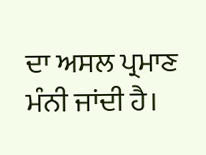ਦਾ ਅਸਲ ਪ੍ਰਮਾਣ ਮੰਨੀ ਜਾਂਦੀ ਹੈ।